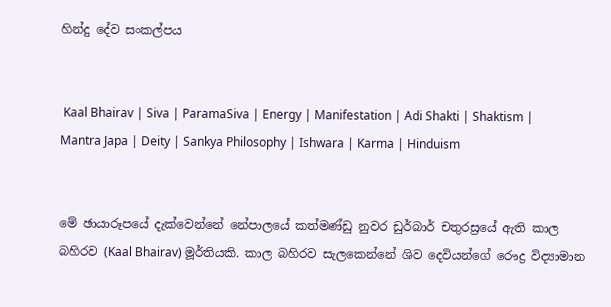හින්දු දේව සංකල්පය


 Kaal Bhairav | Siva | ParamaSiva | Energy | Manifestation | Adi Shakti | Shaktism | Mantra Japa | Deity | Sankya Philosophy | Ishwara | Karma | Hinduism


මේ ඡායාරූපයේ දැක්වෙන්නේ නේපාලයේ කත්මණ්ඩු නුවර ඩුර්බාර් චතුරස්‍රයේ ඇති කාල බහිරව (Kaal Bhairav) මූර්තියකි. කාල බහිරව සැලකෙන්නේ ශිව දෙවියන්ගේ රෞද්‍ර විද්‍යාමාන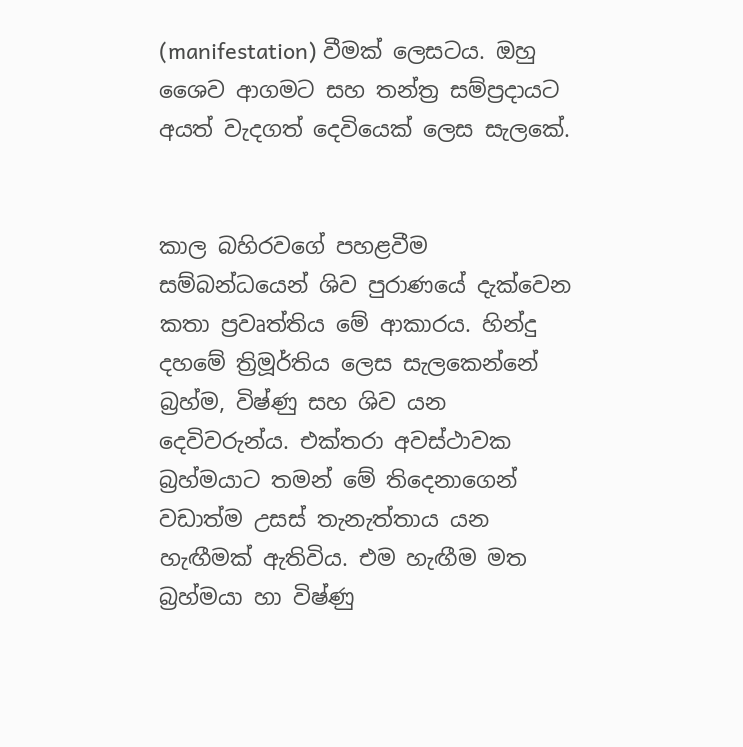(manifestation) වීමක් ලෙසටය. ඔහු ශෛව ආගමට සහ තන්ත්‍ර සම්ප්‍රදායට අයත් වැදගත් දෙවියෙක් ලෙස සැලකේ.


කාල බහිරවගේ පහළවීම සම්බන්ධයෙන් ශිව පුරාණයේ දැක්වෙන කතා ප්‍රවෘත්තිය මේ ආකාරය. හින්දු දහමේ ත්‍රිමූර්තිය ලෙස සැලකෙන්නේ බ්‍රහ්ම, විෂ්ණු සහ ශිව යන දෙවිවරුන්ය. එක්තරා අවස්ථාවක බ්‍රහ්මයාට තමන් මේ තිදෙනාගෙන් වඩාත්ම උසස් තැනැත්තාය යන හැඟීමක් ඇතිවිය. එම හැඟීම මත බ්‍රහ්මයා හා විෂ්ණු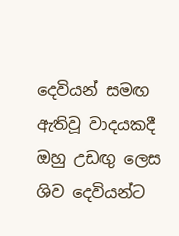දෙවියන් සමඟ ඇතිවූ වාදයකදී ඔහු උඩඟු ලෙස ශිව දෙවියන්ට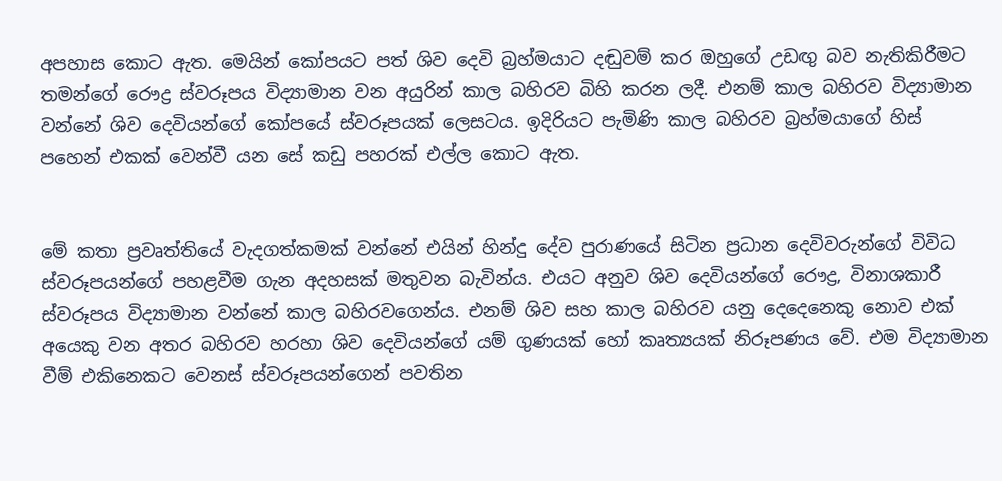අපහාස කොට ඇත. මෙයින් කෝපයට පත් ශිව දෙවි බ්‍රහ්මයාට දඬුවම් කර ඔහුගේ උඩඟු බව නැතිකිරීමට තමන්ගේ රෞද්‍ර ස්වරූපය විද්‍යාමාන වන අයුරින් කාල බහිරව බිහි කරන ලදී. එනම් කාල බහිරව විද්‍යාමාන වන්නේ ශිව දෙවියන්ගේ කෝපයේ ස්වරූපයක් ලෙසටය. ඉදිරියට පැමිණි කාල බහිරව බ්‍රහ්මයාගේ හිස් පහෙන් එකක් වෙන්වී යන සේ කඩු පහරක් එල්ල කොට ඇත.


මේ කතා ප්‍රවෘත්තියේ වැදගත්කමක් වන්නේ එයින් හින්දු දේව පුරාණයේ සිටින ප්‍රධාන දෙවිවරුන්ගේ විවිධ ස්වරූපයන්ගේ පහළවීම ගැන අදහසක් මතුවන බැවින්ය. එයට අනුව ශිව දෙවියන්ගේ රෞද්‍ර, විනාශකාරී ස්වරූපය විද්‍යාමාන වන්නේ කාල බහිරවගෙන්ය. එනම් ශිව සහ කාල බහිරව යනු දෙදෙනෙකු නොව එක් අයෙකු වන අතර බහිරව හරහා ශිව දෙවියන්ගේ යම් ගුණයක් හෝ කෘත්‍යයක් නිරූපණය වේ. එම විද්‍යාමාන වීම් එකිනෙකට වෙනස් ස්වරූපයන්ගෙන් පවතින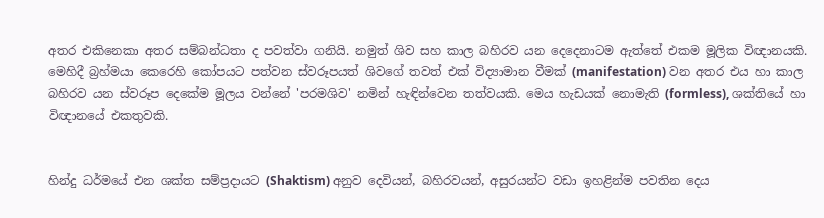අතර එකිනෙකා අතර සම්බන්ධතා ද පවත්වා ගනියි. නමුත් ශිව සහ කාල බහිරව යන දෙදෙනාටම ඇත්තේ එකම මූලික විඥානයකි. මෙහිදී බ්‍රහ්මයා කෙරෙහි කෝපයට පත්වන ස්වරූපයත් ශිවගේ තවත් එක් විද්‍යාමාන වීමක් (manifestation) වන අතර එය හා කාල බහිරව යන ස්වරූප දෙකේම මූලය වන්නේ 'පරමශිව' නමින් හැඳින්වෙන තත්වයකි. මෙය හැඩයක් නොමැති (formless), ශක්තියේ හා විඥානයේ එකතුවකි.


හින්දු ධර්මයේ එන ශක්ත සම්ප්‍රදායට (Shaktism) අනුව දෙවියන්, බහිරවයන්, අසුරයන්ට වඩා ඉහළින්ම පවතින දෙය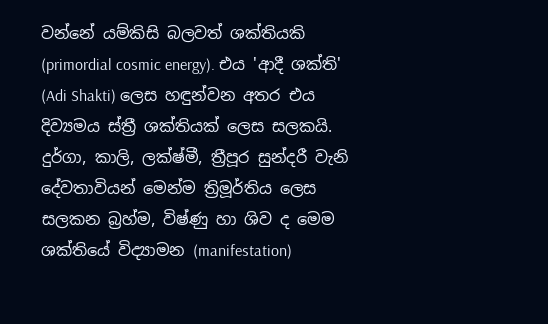වන්නේ යම්කිසි බලවත් ශක්තියකි (primordial cosmic energy). එය 'ආදී ශක්ති' (Adi Shakti) ලෙස හඳුන්වන අතර එය දිව්‍යමය ස්ත්‍රී ශක්තියක් ලෙස සලකයි. දුර්ගා, කාලි, ලක්ෂ්මී, ත්‍රීපූර සුන්දරී වැනි දේවතාවියන් මෙන්ම ත්‍රිමූර්තිය ලෙස සලකන බ්‍රහ්ම, විෂ්ණු හා ශිව ද මෙම ශක්තියේ විද්‍යාමන (manifestation)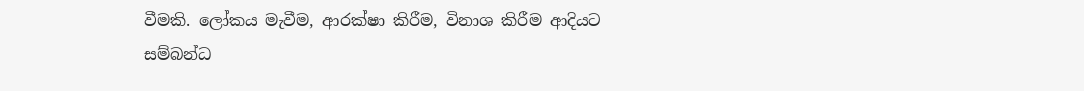වීමකි. ලෝකය මැවීම, ආරක්ෂා කිරීම, විනාශ කිරීම ආදියට සම්බන්ධ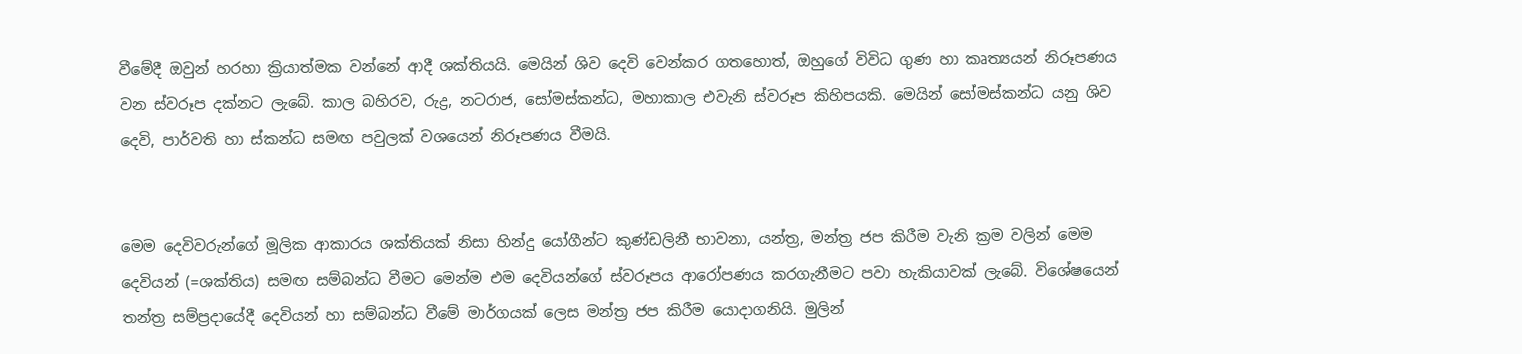වීමේදී ඔවුන් හරහා ක්‍රියාත්මක වන්නේ ආදී ශක්තියයි. මෙයින් ශිව දෙවි වෙන්කර ගතහොත්, ඔහුගේ විවිධ ගුණ හා කෘත්‍යයන් නිරූපණය වන ස්වරූප දක්නට ලැබේ. කාල බහිරව, රුද්‍ර, නටරාජ, සෝමස්කන්ධ, මහාකාල එවැනි ස්වරූප කිහිපයකි. මෙයින් සෝමස්කන්ධ යනු ශිව දෙවි, පාර්වති හා ස්කන්ධ සමඟ පවුලක් වශයෙන් නිරූපණය වීමයි.


මෙම දෙවිවරුන්ගේ මූලික ආකාරය ශක්තියක් නිසා හින්දු යෝගීන්ට කුණ්ඩලිනී භාවනා, යන්ත්‍ර, මන්ත්‍ර ජප කිරීම වැනි ක්‍රම වලින් මෙම දෙවියන් (=ශක්තිය) සමඟ සම්බන්ධ වීමට මෙන්ම එම දෙවියන්ගේ ස්වරූපය ආරෝපණය කරගැනීමට පවා හැකියාවක් ලැබේ. විශේෂයෙන් තන්ත්‍ර සම්ප්‍රදායේදී දෙවියන් හා සම්බන්ධ වීමේ මාර්ගයක් ලෙස මන්ත්‍ර ජප කිරීම යොදාගනියි. මුලින්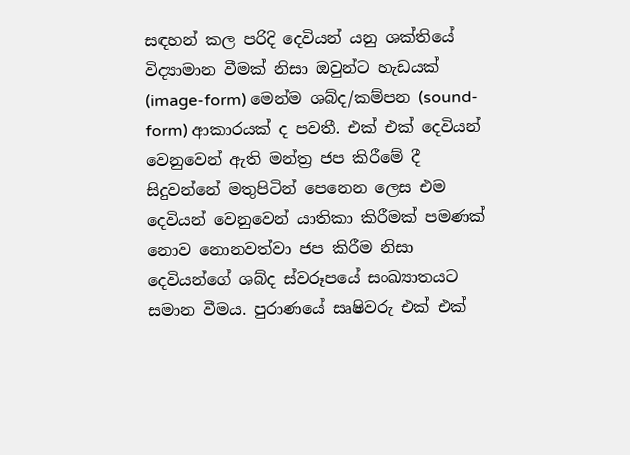සඳහන් කල පරිදි දෙවියන් යනු ශක්තියේ විද්‍යාමාන වීමක් නිසා ඔවුන්ට හැඩයක් (image-form) මෙන්ම ශබ්ද/කම්පන (sound-form) ආකාරයක් ද පවතී. එක් එක් දෙවියන් වෙනුවෙන් ඇති මන්ත්‍ර ජප කිරීමේ දී සිදුවන්නේ මතුපිටින් පෙනෙන ලෙස එම දෙවියන් වෙනුවෙන් යාතිකා කිරීමක් පමණක් නොව නොනවත්වා ජප කිරීම නිසා දෙවියන්ගේ ශබ්ද ස්වරූපයේ සංඛ්‍යාතයට සමාන වීමය. පුරාණයේ සෘෂිවරු එක් එක්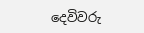දෙවිවරු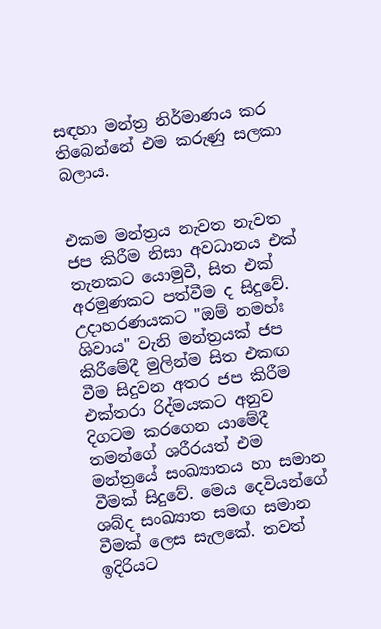සඳහා මන්ත්‍ර නිර්මාණය කර තිබෙන්නේ එම කරුණු සලකා බලාය.


එකම මන්ත්‍රය නැවත නැවත ජප කිරීම නිසා අවධානය එක් තැනකට යොමුවී, සිත එක් අරමුණකට පත්වීම ද සිදුවේ. උදාහරණයකට "ඔම් නමහ්ඃ ශිවාය" වැනි මන්ත්‍රයක් ජප කිරීමේදී මුලින්ම සිත එකඟ වීම සිදුවන අතර ජප කිරීම එක්තරා රිද්මයකට අනුව දිගටම කරගෙන යාමේදී තමන්ගේ ශරීරයත් එම මන්ත්‍රයේ සංඛ්‍යාතය හා සමාන වීමක් සිදුවේ. මෙය දෙවියන්ගේ ශබ්ද සංඛ්‍යාත සමඟ සමාන වීමක් ලෙස සැලකේ. තවත් ඉදිරියට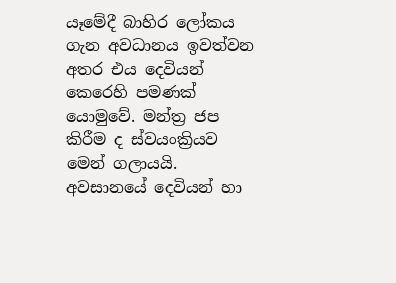යෑමේදී බාහිර ලෝකය ගැන අවධානය ඉවත්වන අතර එය දෙවියන් කෙරෙහි පමණක් යොමුවේ. මන්ත්‍ර ජප කිරීම ද ස්වයංක්‍රියව මෙන් ගලායයි. අවසානයේ දෙවියන් හා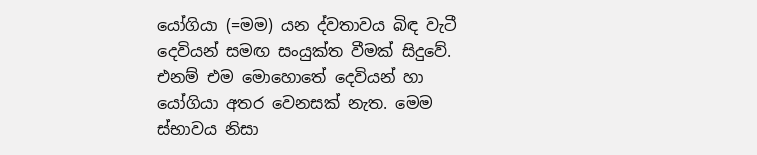යෝගියා (=මම) යන ද්වතාවය බිඳ වැටී දෙවියන් සමඟ සංයුක්ත වීමක් සිදුවේ. එනම් එම මොහොතේ දෙවියන් හා යෝගියා අතර වෙනසක් නැත. මෙම ස්භාවය නිසා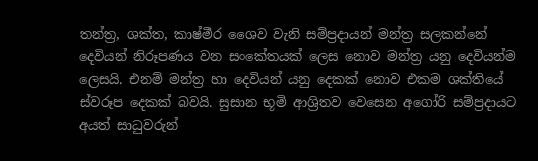තන්ත්‍ර, ශක්ත, කාෂ්මීර ශෛව වැනි සම්ප්‍රදායන් මන්ත්‍ර සලකන්නේ දෙවියන් නිරූපණය වන සංකේතයක් ලෙස නොව මන්ත්‍ර යනු දෙවියන්ම ලෙසයි. එනම් මන්ත්‍ර හා දෙවියන් යනු දෙකක් නොව එකම ශක්තියේ ස්වරූප දෙකක් බවයි. සුසාන භූමි ආශ්‍රිතව වෙසෙන අගෝරි සම්ප්‍රදායට අයත් සාධුවරුන්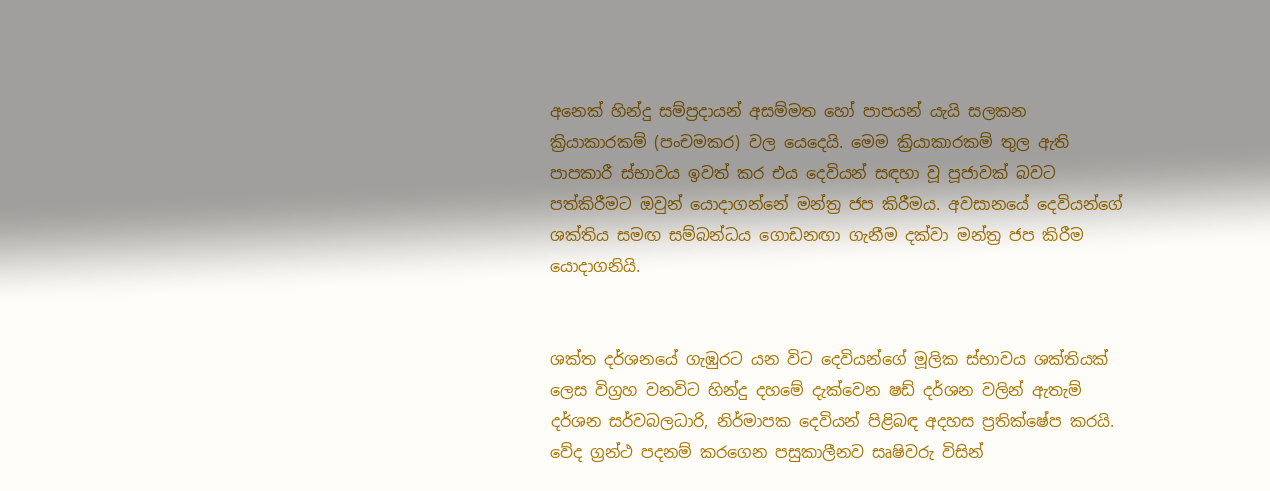අනෙක් හින්දු සම්ප්‍රදායන් අසම්මත හෝ පාපයන් යැයි සලකන ක්‍රියාකාරකම් (පංචමකර) වල යෙදෙයි. මෙම ක්‍රියාකාරකම් තුල ඇති පාපකාරී ස්භාවය ඉවත් කර එය දෙවියන් සඳහා වූ පූජාවක් බවට පත්කිරීමට ඔවුන් යොදාගන්නේ මන්ත්‍ර ජප කිරීමය. අවසානයේ දෙවියන්ගේ ශක්තිය සමඟ සම්බන්ධය ගොඩනඟා ගැනීම දක්වා මන්ත්‍ර ජප කිරීම යොදාගනියි.


ශක්ත දර්ශනයේ ගැඹුරට යන විට දෙවියන්ගේ මූලික ස්භාවය ශක්තියක් ලෙස විග්‍රහ වනවිට හින්දු දහමේ දැක්වෙන ෂඩ් දර්ශන වලින් ඇතැම් දර්ශන සර්වබලධාරි, නිර්මාපක දෙවියන් පිළිබඳ අදහස ප්‍රතික්ෂේප කරයි. වේද ග්‍රන්ථ පදනම් කරගෙන පසුකාලීනව සෘෂිවරු විසින්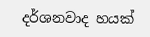දර්ශනවාද හයක්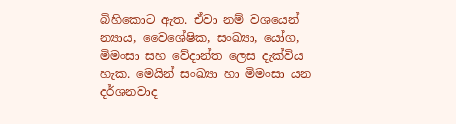බිහිකොට ඇත. ඒවා නම් වශයෙන් න්‍යාය, වෛශේෂික, සංඛ්‍යා, යෝග, මිමංසා සහ වේදාන්ත ලෙස දැක්විය හැක. මෙයින් සංඛ්‍යා හා මිමංසා යන දර්ශනවාද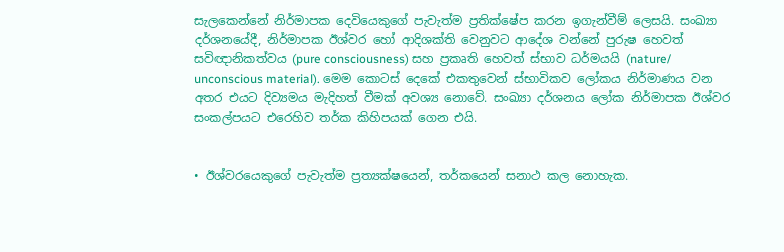සැලකෙන්නේ නිර්මාපක දෙවියෙකුගේ පැවැත්ම ප්‍රතික්ෂේප කරන ඉගැන්වීම් ලෙසයි. සංඛ්‍යා දර්ශනයේදී, නිර්මාපක ඊශ්වර හෝ ආදිශක්ති වෙනුවට ආදේශ වන්නේ පුරුෂ හෙවත් සවිඥානිකත්වය (pure consciousness) සහ ප්‍රකෘති හෙවත් ස්භාව ධර්මයයි (nature/ unconscious material). මෙම කොටස් දෙකේ එකතුවෙන් ස්භාවිකව ලෝකය නිර්මාණය වන අතර එයට දිව්‍යමය මැදිහත් වීමක් අවශ්‍ය නොවේ. සංඛ්‍යා දර්ශනය ලෝක නිර්මාපක ඊශ්වර සංකල්පයට එරෙහිව තර්ක කිහිපයක් ගෙන එයි.


• ඊශ්වරයෙකුගේ පැවැත්ම ප්‍රත්‍යක්ෂයෙන්, තර්කයෙන් සනාථ කල නොහැක.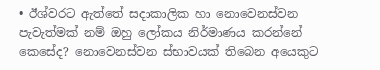• ඊශ්වරට ඇත්තේ සදාකාලික හා නොවෙනස්වන පැවැත්මක් නම් ඔහු ලෝකය නිර්මාණය කරන්නේ කෙසේද? නොවෙනස්වන ස්භාවයක් තිබෙන අයෙකුට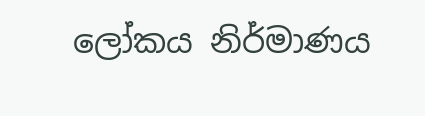ලෝකය නිර්මාණය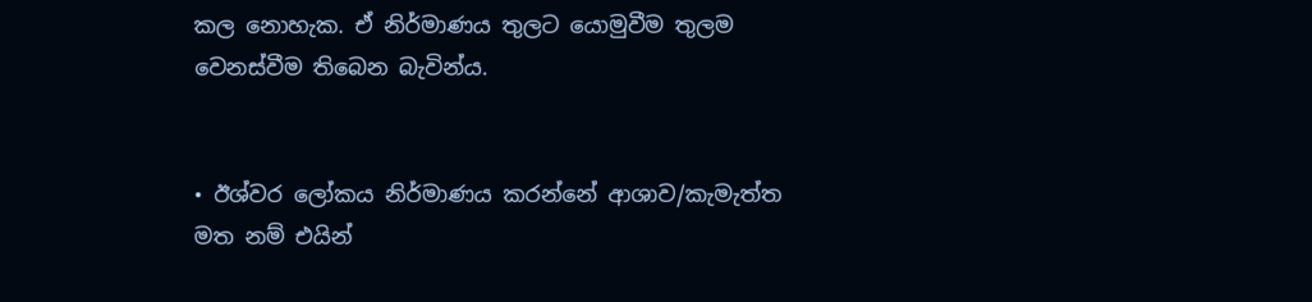කල නොහැක. ඒ නිර්මාණය තුලට යොමුවීම තුලම වෙනස්වීම තිබෙන බැවින්ය.


• ඊශ්වර ලෝකය නිර්මාණය කරන්නේ ආශාව/කැමැත්ත මත නම් එයින්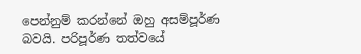පෙන්නුම් කරන්නේ ඔහු අසම්පූර්ණ බවයි. පරිපූර්ණ තත්වයේ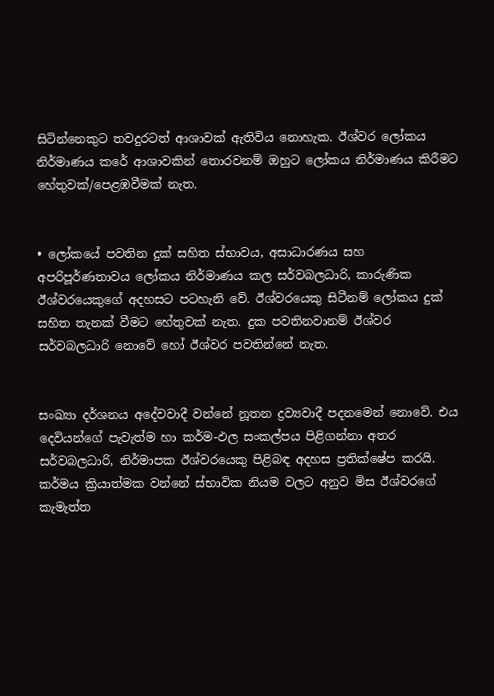සිටින්නෙකුට තවදුරටත් ආශාවක් ඇතිවිය නොහැක. ඊශ්වර ලෝකය නිර්මාණය කරේ ආශාවකින් තොරවනම් ඔහුට ලෝකය නිර්මාණය කිරීමට හේතුවක්/පෙළඹවීමක් නැත.


• ලෝකයේ පවතින දුක් සහිත ස්භාවය, අසාධාරණය සහ අපරිපූර්ණතාවය ලෝකය නිර්මාණය කල සර්වබලධාරි, කාරුණික ඊශ්වරයෙකුගේ අදහසට පටහැනි වේ. ඊශ්වරයෙකු සිටීනම් ලෝකය දුක් සහිත තැනක් වීමට හේතුවක් නැත. දුක පවතිනවානම් ඊශ්වර සර්වබලධාරි නොවේ හෝ ඊශ්වර පවතින්නේ නැත.


සංඛ්‍යා දර්ශනය අදේවවාදී වන්නේ නූතන ද්‍රව්‍යවාදී පදනමෙන් නොවේ. එය දෙවියන්ගේ පැවැත්ම හා කර්ම-ඵල සංකල්පය පිළිගන්නා අතර සර්වබලධාරි, නිර්මාපක ඊශ්වරයෙකු පිළිබඳ අදහස ප්‍රතික්ෂේප කරයි. කර්මය ක්‍රියාත්මක වන්නේ ස්භාවික නියම වලට අනුව මිස ඊශ්වරගේ කැමැත්ත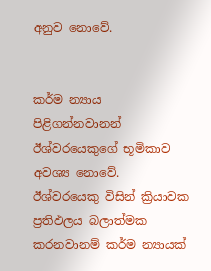අනුව නොවේ.


කර්ම න්‍යාය පිළිගන්නවානන් ඊශ්වරයෙකුගේ භූමිකාව අවශ්‍ය නොවේ. ඊශ්වරයෙකු විසින් ක්‍රියාවක ප්‍රතිඵලය බලාත්මක කරනවානම් කර්ම න්‍යායක්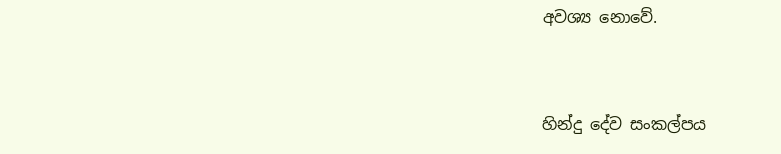අවශ්‍ය නොවේ.


හින්දු දේව සංකල්පය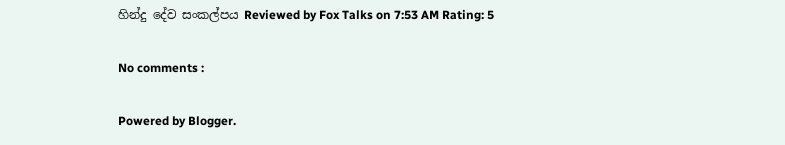හින්දු දේව සංකල්පය Reviewed by Fox Talks on 7:53 AM Rating: 5

No comments :

Powered by Blogger.